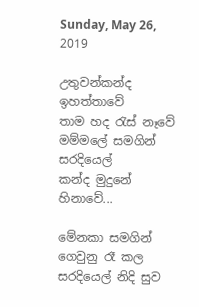Sunday, May 26, 2019

උතුවන්කන්ද ඉහත්තාවේ
තාම හද රැස් නෑවේ
මම්මලේ සමගින් සරදියෙල්
කන්ද මුදුනේ හිනාවේ...

මේනකා සමගින් ගෙවුනු රෑ කල
සරදියෙල් නිදි සුව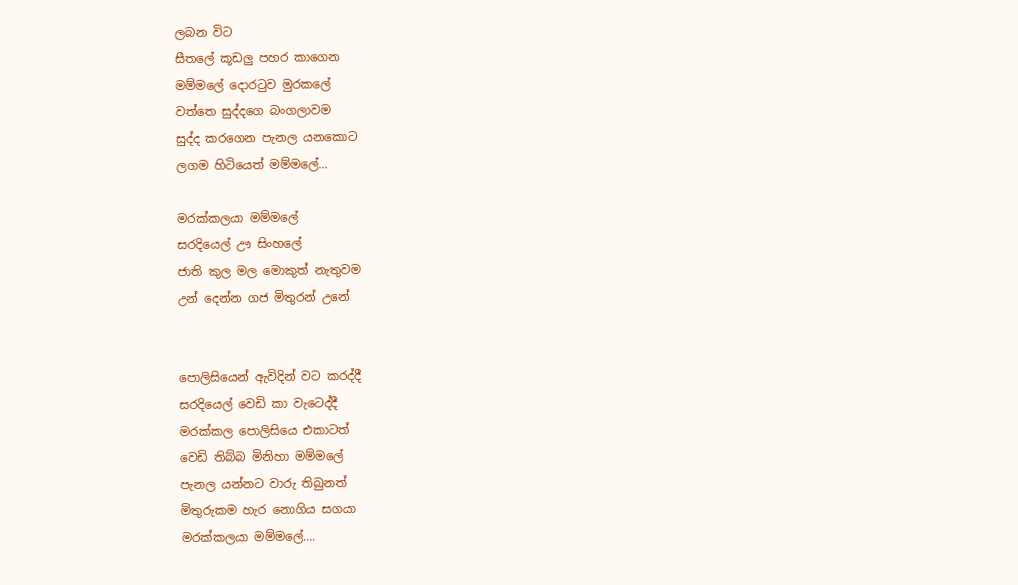ලබන විට
සීතලේ කූඩලු පහර කාගෙන
මම්මලේ දොරටුව මුරකලේ
වත්තෙ සුද්දගෙ බංගලාවම
සුද්ද කරගෙන පැනල යනකොට
ලගම හිටියෙත් මම්මලේ...

මරක්කලයා මම්මලේ
සරදියෙල් ඌ සිංහලේ
ජාති කුල මල මොකුත් නැතුවම
උන් දෙන්න ගජ මිතුරන් උනේ


පොලිසියෙන් ඇවිදින් වට කරද්දී
සරදියෙල් වෙඩි කා වැටෙද්දී
මරක්කල පොලිසියෙ එකාටත්
වෙඩි තිබ්බ මිනිහා මම්මලේ
පැනල යන්නට වාරු තිබුනත්
මිතුරුකම හැර නොගිය සගයා
මරක්කලයා මම්මලේ....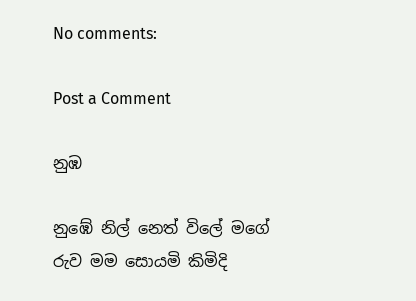No comments:

Post a Comment

නුඹ

නුඹේ නිල් නෙත් විලේ මගේ රුව මම සොයමි කිමිදි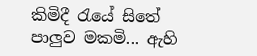කිමිදී රැයේ සිතේ පාලුව මකමි... ඇහි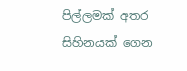පිල්ලමක් අතර සිහිනයක් ගෙන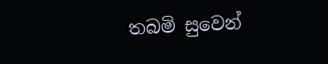තබමි සුවෙන්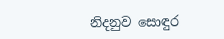නිදනුව සොඳුර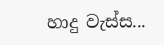හාදු වැස්ස...